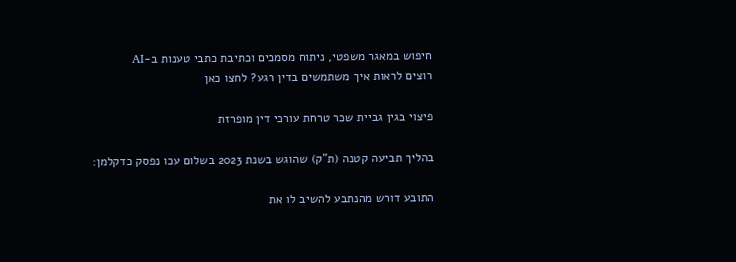חיפוש במאגר משפטי, ניתוח מסמכים וכתיבת כתבי טענות ב-AI
רוצים לראות איך משתמשים בדין רגע? לחצו כאן

פיצוי בגין גביית שכר טרחת עורכי דין מופרזת

בהליך תביעה קטנה (ת"ק) שהוגש בשנת 2023 בשלום עכו נפסק כדקלמן:

התובע דורש מהנתבע להשיב לו את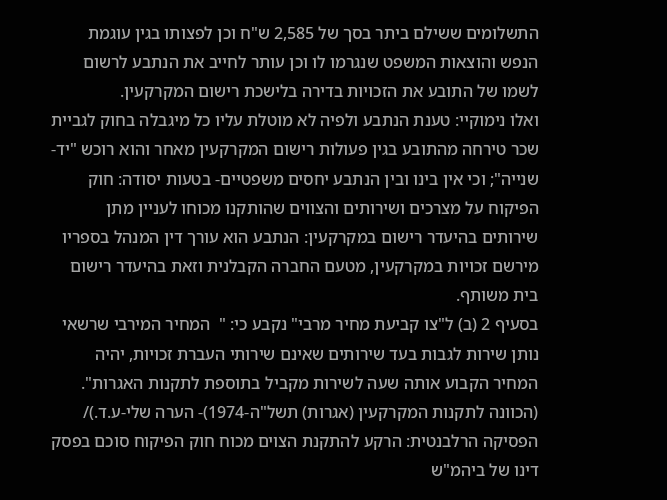התשלומים ששילם ביתר בסך של 2,585 ש"ח וכן לפצותו בגין עוגמת הנפש והוצאות המשפט שנגרמו לו וכן עותר לחייב את הנתבע לרשום לשמו של התובע את הזכויות בדירה בלישכת רישום המקרקעין.
ואלו נימוקיי: טענת הנתבע ולפיה לא מוטלת עליו כל מיגבלה בחוק לגביית שכר טירחה מהתובע בגין פעולות רישום המקרקעין מאחר והוא רוכש "יד- שנייה"; וכי אין בינו ובין הנתבע יחסים משפטיים- בטעות יסודה: חוק הפיקוח על מצרכים ושירותים והצווים שהותקנו מכוחו לעניין מתן שירותים בהיעדר רישום במקרקעין: הנתבע הוא עורך דין המנהל בספריו מירשם זכויות במקרקעין, מטעם החברה הקבלנית וזאת בהיעדר רישום בית משותף.
בסעיף 2 (ב) ל"צו קביעת מחיר מרבי" נקבע כי: "  המחיר המירבי שרשאי נותן שירות לגבות בעד שירותים שאינם שירותי העברת זכויות, יהיה המחיר הקבוע אותה שעה לשירות מקביל בתוספת לתקנות האגרות". (הכוונה לתקנות המקרקעין (אגרות) תשל"ה-1974)- הערה שלי-ע.ד.)/ הפסיקה הרלבנטית: הרקע להתקנת הצוים מכוח חוק הפיקוח סוכם בפסק דינו של ביהמ"ש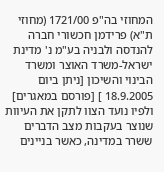המחוזי בה"פ 1721/00 (מחוזי ת"א) פרידמן חכשורי חברה להנדסה ולבניה בע"מ נ' מדינת ישראל-משרד האוצר ומשרד הבינוי והשיכון [ניתן ביום 18.9.2005 ] [פורסם במאגרים] ולפיו נועד הצוו לתקן את העיוות שנוצר בעקבות מצב הדברים ששרר במדינה, כאשר בניינים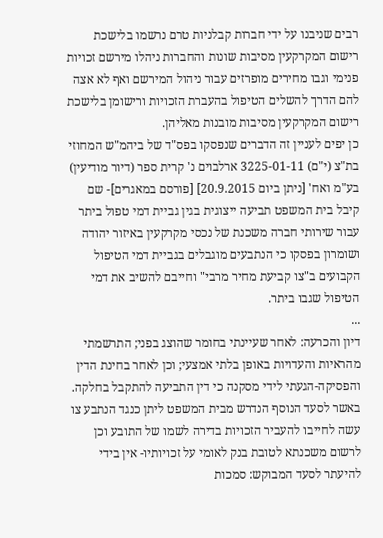רבים שניבנו על ידי חברות קבלניות טרם נרשמו בלישכת רישום המקרקעין מסיבות שונות והחברות ניהלו מירשם זכויות פנימי וגבו מחירים מופרזים עבור ניהול המירשם ואף לא אצה להם הדרך להשלים הטיפול בהעברת הזכויות ורישומן בלישכת רישום המקרקעין מסיבות מובנות מאליהן.
כן יפים לעניין זה הדברים שנפסקו בפס"ד של ביהמ"ש המחוזי בת"צ (י"ם) 3225-01-11 ארלבוים נ' קרית ספר (דיור מודיעין) בע"מ ואח' [ניתן ביום 20.9.2015] [פורסם במאגרים]- שם קיבל בית המשפט תביעה ייצוגית בגין גביית דמי טפול ביתר עבור שירותי חברה משכנת של נכסי מקרקעין באיזור יהודה ושומרון בפסקו כי הנתבעים מוגבלים בגביית דמי הטיפול הקבועים ב"צו קביעת מחיר מרבי" וחייבם להשיב את דמי הטיפול שגבו ביתר.
...
דיון והכרעה: לאחר שעיינתי בחומר שהוצג בפני; התרשמתי מהראיות והעדויות באופן בלתי אמצעי; וכן לאחר בחינת הדין והפסיקה-הגעתי לידי מסקנה כי דין התביעה להתקבל בחלקה.
באשר לסעד הנוסף הנדרש מבית המשפט ליתן כנגד הנתבע צו עשה לחייבו להעביר הזכויות בדירה לשמו של התובע וכן לרשום משכנתא לטובת בנק לאומי על זכויותיו- אין בידי להיעתר לסעד המבוקש: סמכות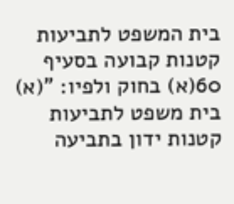בית המשפט לתביעות קטנות קבועה בסעיף 60(א) בחוק ולפיו: "(א) בית משפט לתביעות קטנות ידון בתביעה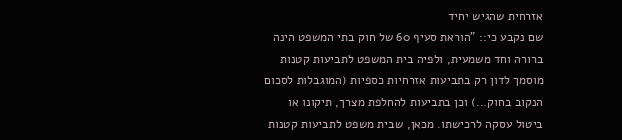אזרחית שהגיש יחיד
שם נקבע כי:: "הוראת סעיף 60 של חוק בתי המשפט הינה ברורה וחד משמעית, ולפיה בית המשפט לתביעות קטנות מוסמך לדון רק בתביעות אזרחיות כספיות (המוגבלות לסכום הנקוב בחוק...) וכן בתביעות להחלפת מצרך, תיקונו או ביטול עסקה לרכישתו. מכאן, שבית משפט לתביעות קטנות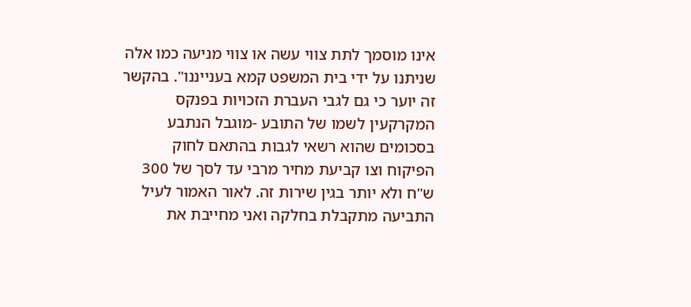אינו מוסמך לתת צווי עשה או צווי מניעה כמו אלה שניתנו על ידי בית המשפט קמא בענייננו". בהקשר זה יוער כי גם לגבי העברת הזכויות בפנקס המקרקעין לשמו של התובע -מוגבל הנתבע בסכומים שהוא רשאי לגבות בהתאם לחוק הפיקוח וצו קביעת מחיר מרבי עד לסך של 300 ש"ח ולא יותר בגין שירות זה. לאור האמור לעיל התביעה מתקבלת בחלקה ואני מחייבת את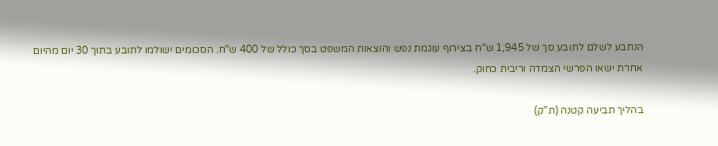הנתבע לשלם לתובע סך של 1,945 ש"ח בצירוף עוגמת נפש והוצאות המשפט בסך כולל של 400 ש"ח. הסכומים ישולמו לתובע בתוך 30 יום מהיום אחרת ישאו הפרשי הצמדה וריבית כחוק.

בהליך תביעה קטנה (ת"ק)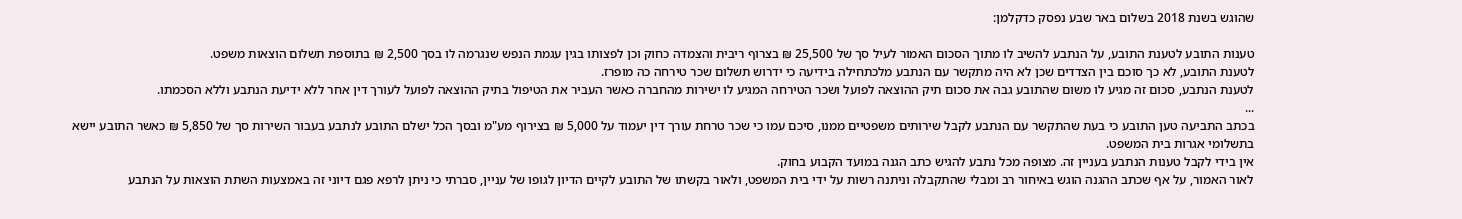שהוגש בשנת 2018 בשלום באר שבע נפסק כדקלמן:

טענות התובע לטענת התובע, על הנתבע להשיב לו מתוך הסכום האמור לעיל סך של 25,500 ₪ בצרוף ריבית והצמדה כחוק וכן לפצותו בגין עגמת הנפש שנגרמה לו בסך 2,500 ₪ בתוספת תשלום הוצאות משפט.
לטענת התובע, לא כך סוכם בין הצדדים שכן לא היה מתקשר עם הנתבע מלכתחילה בידיעה כי ידרוש תשלום שכר טירחה כה מופרז.
לטענת הנתבע, סכום זה מגיע לו משום שהתובע גבה את סכום תיק ההוצאה לפועל ושכר הטירחה המגיע לו ישירות מהחברה כאשר העביר את הטיפול בתיק ההוצאה לפועל לעורך דין אחר ללא ידיעת הנתבע וללא הסכמתו.
...
בכתב התביעה טען התובע כי בעת שהתקשר עם הנתבע לקבל שירותים משפטיים ממנו, סיכם עמו כי שכר טרחת עורך דין יעמוד על 5,000 ₪ בצירוף מע"מ ובסך הכל ישלם התובע לנתבע בעבור השירות סך של 5,850 ₪ כאשר התובע יישא בתשלומי אגרות בית המשפט.
אין בידי לקבל טענות הנתבע בעניין זה. מצופה מכל נתבע להגיש כתב הגנה במועד הקבוע בחוק.
לאור האמור, על אף שכתב ההגנה הוגש באיחור רב ומבלי שהתקבלה וניתנה רשות על ידי בית המשפט, ולאור בקשתו של התובע לקיים הדיון לגופו של עניין, סברתי כי ניתן לרפא פגם דיוני זה באמצעות השתת הוצאות על הנתבע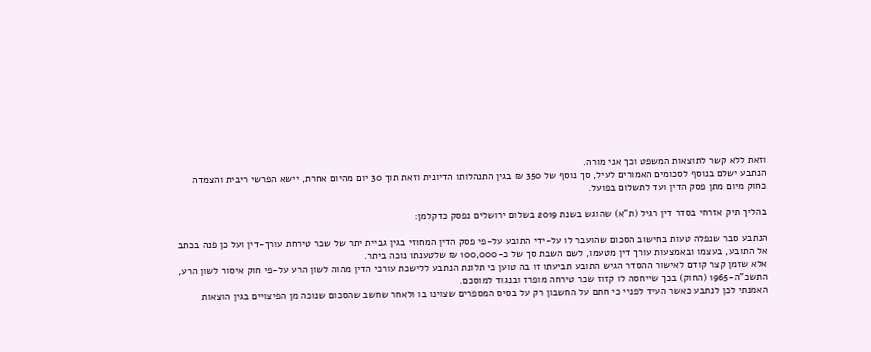וזאת ללא קשר לתוצאות המשפט וכך אני מורה.
הנתבע ישלם בנוסף לסכומים האמורים לעיל, סך נוסף של 350 ₪ בגין התנהלותו הדיונית וזאת תוך 30 יום מהיום אחרת, יישא הפרשי ריבית והצמדה כחוק מיום מתן פסק הדין ועד לתשלום בפועל.

בהליך תיק אזרחי בסדר דין רגיל (ת"א) שהוגש בשנת 2019 בשלום ירושלים נפסק כדקלמן:

הנתבע סבר שנפלה טעות בחישוב הסכום שהועבר לו על-ידי התובע על-פי פסק הדין המחוזי בגין גביית יתר של שכר טירחת עורך-דין ועל כן פנה בכתב אל התובע, בעצמו ובאמצעות עורך דין מטעמו, לשם השבת סך של כ-100,000 ₪ שלטענתו נוכה ביתר.
אלא שזמן קצר קודם לאישור ההסדר הגיש התובע תביעתו זו בה טוען כי תלונת הנתבע ללישכת עורכי הדין מהוה לשון הרע על-פי חוק איסור לשון הרע, התשכ"ה-1965 (החוק) בכך שייחסה לו קזוז שכר טירחה מופרז ובנגוד למוסכם.
האמנתי לכן לנתבע כאשר העיד לפניי כי חתם על החשבון רק על בסיס המספרים שצוינו בו ולאחר שחשב שהסכום שנוכה מן הפיצויים בגין הוצאות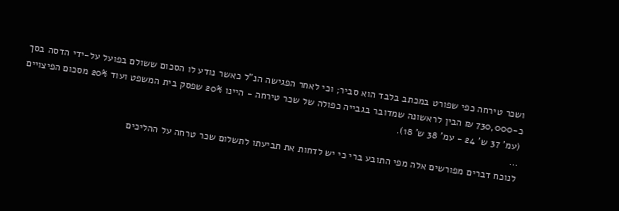ושכר טירחה כפי שפורט במכתב בלבד הוא סביר; וכי לאחר הפגישה הנ"ל כאשר נודע לו הסכום ששולם בפועל על-ידי הדסה בסך כ-730,000 ₪ הבין לראשונה שמדובר בגבייה כפולה של שכר טירחה - היינו 20% שפסק בית המשפט ועוד 20% מסכום הפיצויים (עמ' 37 ש' 24 - עמ' 38 ש' 18).
...
לנוכח דברים מפורשים אלה מפי התובע ברי כי יש לדחות את תביעתו לתשלום שכר טרחה על ההליכים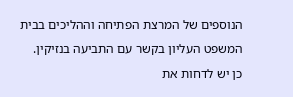הנוספים של המרצת הפתיחה וההליכים בבית המשפט העליון בקשר עם התביעה בנזיקין.
כן יש לדחות את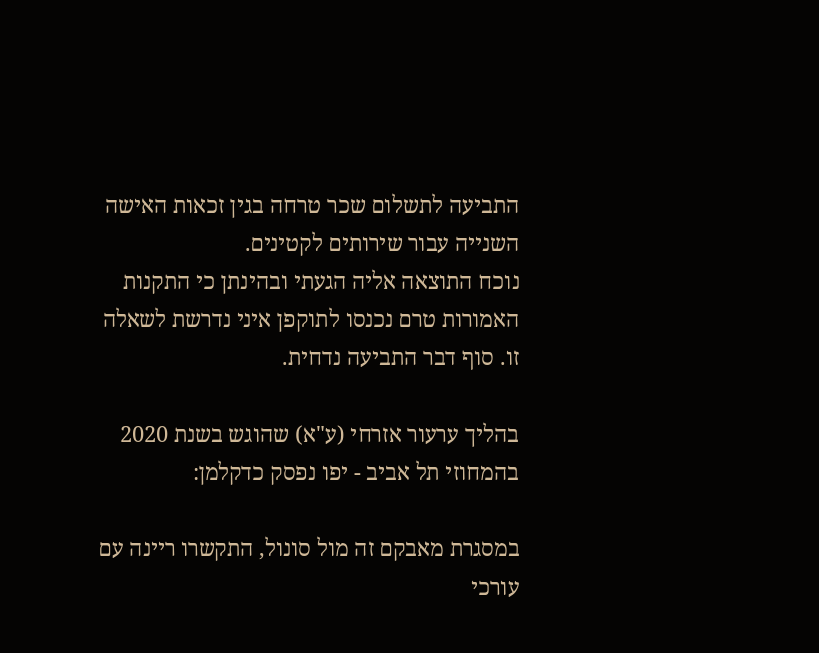התביעה לתשלום שכר טרחה בגין זכאות האישה השנייה עבור שירותים לקטינים.
נוכח התוצאה אליה הגעתי ובהינתן כי התקנות האמורות טרם נכנסו לתוקפן איני נדרשת לשאלה זו. סוף דבר התביעה נדחית.

בהליך ערעור אזרחי (ע"א) שהוגש בשנת 2020 בהמחוזי תל אביב - יפו נפסק כדקלמן:

במסגרת מאבקם זה מול סונול, התקשרו ריינה עם עורכי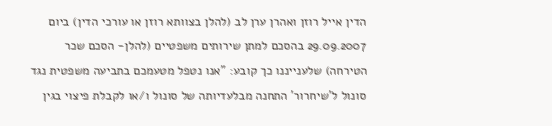הדין אייל רוזן ואהרן ערן לב (להלן בצוותא רוזן או עורכי הדין) ביום 29.09.2007 בהסכם למתן שירותים משפטיים (להלן- הסכם שכר הטירחה) שלענייננו כך קובע: "אנו נטפל מטעמכם בתביעה משפטית נגד סונול ל'שיחרור' התחנה מבלעדיותה של סונול ו/או לקבלת פיצוי בגין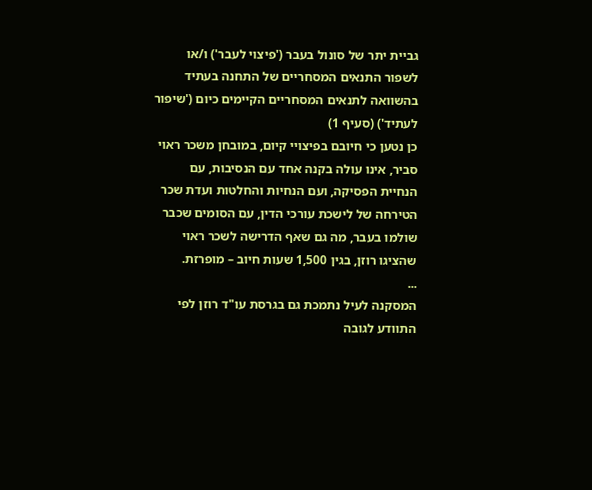גביית יתר של סונול בעבר ('פיצוי לעבר') ו/או לשפור התנאים המסחריים של התחנה בעתיד בהשוואה לתנאים המסחריים הקיימים כיום ('שיפור לעתיד') (סעיף 1)
כן נטען כי חיובם בפיצויי קיום, במובחן משכר ראוי סביר, אינו עולה בקנה אחד עם הנסיבות, עם הנחיית הפסיקה, ועם הנחיות והחלטות ועדת שכר הטירחה של לישכת עורכי הדין, עם הסומים שכבר שולמו בעבר, מה גם שאף הדרישה לשכר ראוי שהציגו רוזן, בגין 1,500 שעות חיוב – מופרזת.
...
המסקנה לעיל נתמכת גם בגרסת עו"ד רוזן לפי התוודע לגובה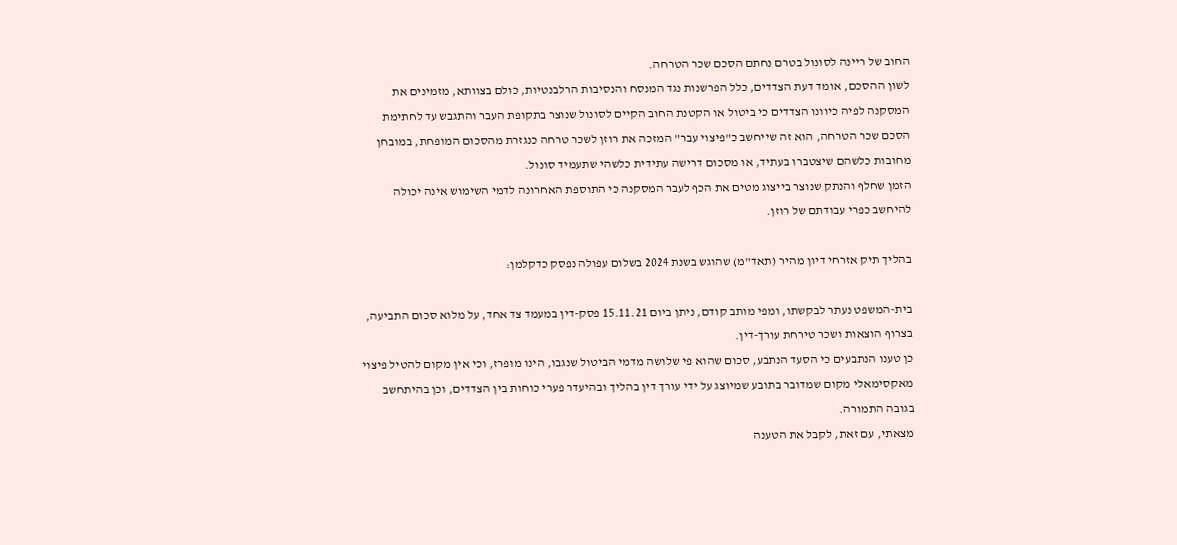החוב של ריינה לסונול בטרם נחתם הסכם שכר הטרחה.
לשון ההסכם, אומד דעת הצדדים, כלל הפרשנות נגד המנסח והנסיבות הרלבנטיות, כולם בצוותא, מזמינים את המסקנה לפיה כיוונו הצדדים כי ביטול או הקטנת החוב הקיים לסונול שנוצר בתקופת העבר והתגבש עד לחתימת הסכם שכר הטרחה, הוא זה שייחשב כ"פיצוי עבר" המזכה את רוזן לשכר טרחה כנגזרת מהסכום המופחת, במובחן מחובות כלשהם שיצטברו בעתיד, או מסכום דרישה עתידית כלשהי שתעמיד סונול.
הזמן שחלף והנתק שנוצר בייצוג מטים את הכף לעבר המסקנה כי התוספת האחרונה לדמי השימוש אינה יכולה להיחשב כפרי עבודתם של רוזן.

בהליך תיק אזרחי דיון מהיר (תאד"מ) שהוגש בשנת 2024 בשלום עפולה נפסק כדקלמן:

בית-המשפט נעתר לבקשתו, ומפי מותב קודם, ניתן ביום 15.11.21 פסק-דין במעמד צד אחד, על מלוא סכום התביעה, בצרוף הוצאות ושכר טירחת עורך-דין.
כן טענו הנתבעים כי הסעד הנתבע, סכום שהוא פי שלושה מדמי הביטול שנגבו, הינו מופרז, וכי אין מקום להטיל פיצוי מאקסימאלי מקום שמדובר בתובע שמיוצג על ידי עורך דין בהליך ובהיעדר פערי כוחות בין הצדדים, וכן בהיתחשב בגובה התמורה.
מצאתי, עם זאת, לקבל את הטענה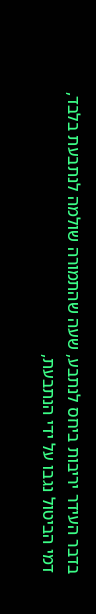בדבר העידר יריבות ביחס לנתבע, שעה שהתמורה שולמה לנתבעת בלבד, דמי הביטול נגבו על ידי הנתבעת,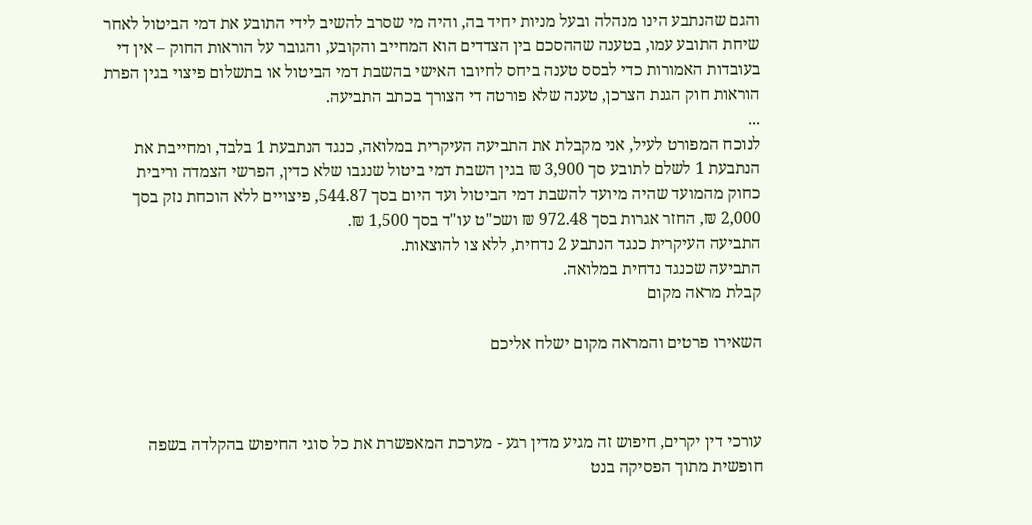והגם שהנתבע הינו מנהלה ובעל מניות יחיד בה, והיה מי שסרב להשיב לידי התובע את דמי הביטול לאחר שיחת התובע עמו, בטענה שההסכם בין הצדדים הוא המחייב והקובע, והגובר על הוראות החוק – אין די בעובדות האמורות כדי לבסס טענה ביחס לחיובו האישי בהשבת דמי הביטול או בתשלום פיצוי בגין הפרת הוראות חוק הגנת הצרכן, טענה שלא פורטה די הצורך בכתב התביעה.
...
לנוכח המפורט לעיל, אני מקבלת את התביעה העיקרית במלואה, כנגד הנתבעת 1 בלבד, ומחייבת את הנתבעת 1 לשלם לתובע סך 3,900 ₪ בגין השבת דמי ביטול שנגבו שלא כדין, הפרשי הצמדה וריבית כחוק מהמועד שהיה מיועד להשבת דמי הביטול ועד היום בסך 544.87, פיצויים ללא הוכחת נזק בסך 2,000 ₪, החזר אגרות בסך 972.48 ₪ ושכ"ט עו"ד בסך 1,500 ₪.
התביעה העיקרית כנגד הנתבע 2 נדחית, ללא צו להוצאות.
התביעה שכנגד נדחית במלואה.
קבלת מראה מקום

השאירו פרטים והמראה מקום ישלח אליכם



עורכי דין יקרים, חיפוש זה מגיע מדין רגע - מערכת המאפשרת את כל סוגי החיפוש בהקלדה בשפה חופשית מתוך הפסיקה בנט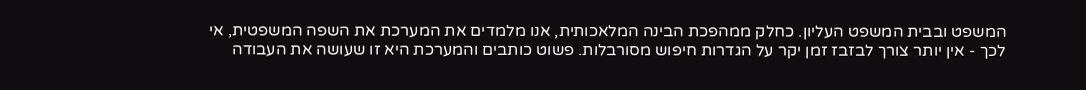המשפט ובבית המשפט העליון. כחלק ממהפכת הבינה המלאכותית, אנו מלמדים את המערכת את השפה המשפטית, אי לכך - אין יותר צורך לבזבז זמן יקר על הגדרות חיפוש מסורבלות. פשוט כותבים והמערכת היא זו שעושה את העבודה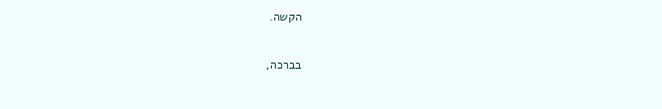הקשה.

בברכה,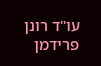עו"ד רונן פרידמן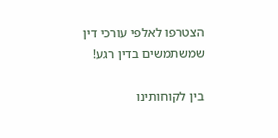הצטרפו לאלפי עורכי דין שמשתמשים בדין רגע!

בין לקוחותינו